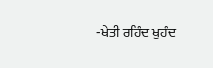‑ਖੇਤੀ ਰਹਿੰਦ ਖੁਹੰਦ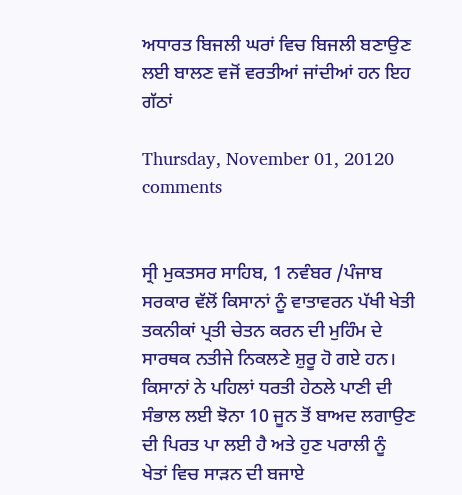ਅਧਾਰਤ ਬਿਜਲੀ ਘਰਾਂ ਵਿਚ ਬਿਜਲੀ ਬਣਾਉਣ ਲਈ ਬਾਲਣ ਵਜੋਂ ਵਰਤੀਆਂ ਜਾਂਦੀਆਂ ਹਨ ਇਹ ਗੱਠਾਂ

Thursday, November 01, 20120 comments


ਸ੍ਰੀ ਮੁਕਤਸਰ ਸਾਹਿਬ, 1 ਨਵੰਬਰ /ਪੰਜਾਬ ਸਰਕਾਰ ਵੱਲੋਂ ਕਿਸਾਨਾਂ ਨੂੰ ਵਾਤਾਵਰਨ ਪੱਖੀ ਖੇਤੀ ਤਕਨੀਕਾਂ ਪ੍ਰਤੀ ਚੇਤਨ ਕਰਨ ਦੀ ਮੁਹਿੰਮ ਦੇ ਸਾਰਥਕ ਨਤੀਜੇ ਨਿਕਲਣੇ ਸ਼ੁਰੂ ਹੋ ਗਏ ਹਨ। ਕਿਸਾਨਾਂ ਨੇ ਪਹਿਲਾਂ ਧਰਤੀ ਹੇਠਲੇ ਪਾਣੀ ਦੀ ਸੰਭਾਲ ਲਈ ਝੋਨਾ 10 ਜੂਨ ਤੋਂ ਬਾਅਦ ਲਗਾਉਣ ਦੀ ਪਿਰਤ ਪਾ ਲਈ ਹੈ ਅਤੇ ਹੁਣ ਪਰਾਲੀ ਨੂੰ ਖੇਤਾਂ ਵਿਚ ਸਾੜਨ ਦੀ ਬਜਾਏ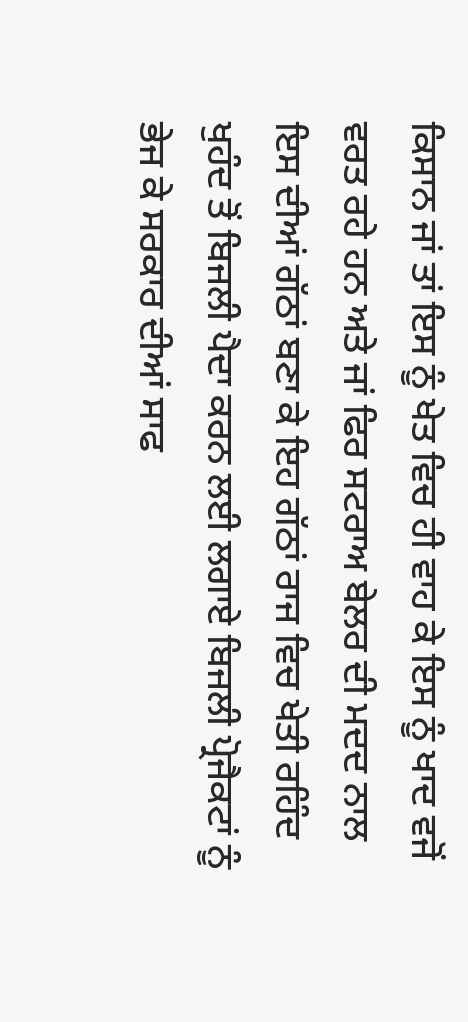ਕਿਸਾਨ ਜਾਂ ਤਾਂ ਇਸ ਨੂੰ ਖੇਤ ਵਿਚ ਹੀ ਵਾਹ ਕੇ ਇਸ ਨੂੰ ਖਾਦ ਵਜੋਂ ਵਰਤ ਰਹੇ ਹਨ ਅਤੇ ਜਾਂ ਫਿਰ ਸਟਰਾਅ ਬੇਲਰ ਦੀ ਮਦਦ ਨਾਲ ਇਸ ਦੀਆਂ ਗੱਠਾਂ ਬਣਾ ਕੇ ਇਹ ਗੱਠਾਂ ਰਾਜ ਵਿਚ ਖੇਤੀ ਰਹਿੰਦ ਖੁਹੰਦ ਤੋਂ ਬਿਜਲੀ ਪੈਦਾ ਕਰਨ ਲਈ ਲਗਾਏ ਬਿਜਲੀ ਪ੍ਰੋਜੈਕਟਾਂ ਨੂੰ ਭੇਜ ਕੇ ਸਰਕਾਰ ਦੀਆਂ ਸਾਫ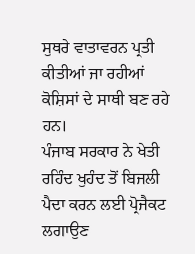ਸੁਥਰੇ ਵਾਤਾਵਰਨ ਪ੍ਰਤੀ ਕੀਤੀਆਂ ਜਾ ਰਹੀਆਂ ਕੋਸ਼ਿਸਾਂ ਦੇ ਸਾਥੀ ਬਣ ਰਹੇ ਹਨ।
ਪੰਜਾਬ ਸਰਕਾਰ ਨੇ ਖੇਤੀ ਰਹਿੰਦ ਖੁਹੰਦ ਤੋਂ ਬਿਜਲੀ ਪੈਦਾ ਕਰਨ ਲਈ ਪ੍ਰੋਜੈਕਟ ਲਗਾਉਣ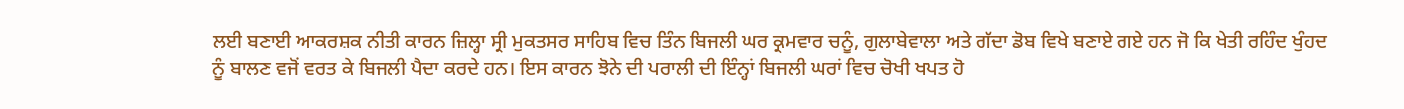ਲਈ ਬਣਾਈ ਆਕਰਸ਼ਕ ਨੀਤੀ ਕਾਰਨ ਜ਼ਿਲ੍ਹਾ ਸ੍ਰੀ ਮੁਕਤਸਰ ਸਾਹਿਬ ਵਿਚ ਤਿੰਨ ਬਿਜਲੀ ਘਰ ਕ੍ਰਮਵਾਰ ਚਨੂੰ, ਗੁਲਾਬੇਵਾਲਾ ਅਤੇ ਗੱਦਾ ਡੋਬ ਵਿਖੇ ਬਣਾਏ ਗਏ ਹਨ ਜੋ ਕਿ ਖੇਤੀ ਰਹਿੰਦ ਖੁੰਹਦ ਨੂੰ ਬਾਲਣ ਵਜੋਂ ਵਰਤ ਕੇ ਬਿਜਲੀ ਪੈਦਾ ਕਰਦੇ ਹਨ। ਇਸ ਕਾਰਨ ਝੋਨੇ ਦੀ ਪਰਾਲੀ ਦੀ ਇੰਨ੍ਹਾਂ ਬਿਜਲੀ ਘਰਾਂ ਵਿਚ ਚੋਖੀ ਖਪਤ ਹੋ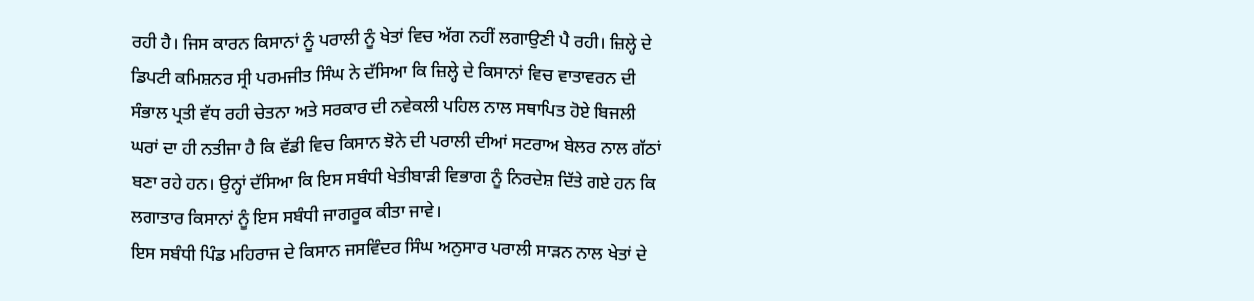ਰਹੀ ਹੈ। ਜਿਸ ਕਾਰਨ ਕਿਸਾਨਾਂ ਨੂੰ ਪਰਾਲੀ ਨੂੰ ਖੇਤਾਂ ਵਿਚ ਅੱਗ ਨਹੀਂ ਲਗਾਉਣੀ ਪੈ ਰਹੀ। ਜ਼ਿਲ੍ਹੇ ਦੇ ਡਿਪਟੀ ਕਮਿਸ਼ਨਰ ਸ੍ਰੀ ਪਰਮਜੀਤ ਸਿੰਘ ਨੇ ਦੱਸਿਆ ਕਿ ਜ਼ਿਲ੍ਹੇ ਦੇ ਕਿਸਾਨਾਂ ਵਿਚ ਵਾਤਾਵਰਨ ਦੀ ਸੰਭਾਲ ਪ੍ਰਤੀ ਵੱਧ ਰਹੀ ਚੇਤਨਾ ਅਤੇ ਸਰਕਾਰ ਦੀ ਨਵੇਕਲੀ ਪਹਿਲ ਨਾਲ ਸਥਾਪਿਤ ਹੋਏ ਬਿਜਲੀ ਘਰਾਂ ਦਾ ਹੀ ਨਤੀਜਾ ਹੈ ਕਿ ਵੱਡੀ ਵਿਚ ਕਿਸਾਨ ਝੋਨੇ ਦੀ ਪਰਾਲੀ ਦੀਆਂ ਸਟਰਾਅ ਬੇਲਰ ਨਾਲ ਗੱਠਾਂ ਬਣਾ ਰਹੇ ਹਨ। ਉਨ੍ਹਾਂ ਦੱਸਿਆ ਕਿ ਇਸ ਸਬੰਧੀ ਖੇਤੀਬਾੜੀ ਵਿਭਾਗ ਨੂੰ ਨਿਰਦੇਸ਼ ਦਿੱਤੇ ਗਏ ਹਨ ਕਿ ਲਗਾਤਾਰ ਕਿਸਾਨਾਂ ਨੂੰ ਇਸ ਸਬੰਧੀ ਜਾਗਰੂਕ ਕੀਤਾ ਜਾਵੇ।
ਇਸ ਸਬੰਧੀ ਪਿੰਡ ਮਹਿਰਾਜ ਦੇ ਕਿਸਾਨ ਜਸਵਿੰਦਰ ਸਿੰਘ ਅਨੁਸਾਰ ਪਰਾਲੀ ਸਾੜਨ ਨਾਲ ਖੇਤਾਂ ਦੇ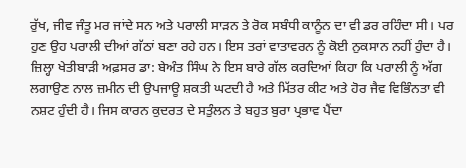ਰੁੱਖ, ਜੀਵ ਜੰਤੂ ਮਰ ਜਾਂਦੇ ਸਨ ਅਤੇ ਪਰਾਲੀ ਸਾੜਨ ਤੇ ਰੋਕ ਸਬੰਧੀ ਕਾਨੂੰਨ ਦਾ ਵੀ ਡਰ ਰਹਿੰਦਾ ਸੀ। ਪਰ ਹੁਣ ਉਹ ਪਰਾਲੀ ਦੀਆਂ ਗੱਠਾਂ ਬਣਾ ਰਹੇ ਹਨ। ਇਸ ਤਰਾਂ ਵਾਤਾਵਰਨ ਨੂੰ ਕੋਈ ਨੁਕਸਾਨ ਨਹੀਂ ਹੁੰਦਾ ਹੈ। ਜ਼ਿਲ੍ਹਾ ਖੇਤੀਬਾੜੀ ਅਫ਼ਸਰ ਡਾ: ਬੇਅੰਤ ਸਿੰਘ ਨੇ ਇਸ ਬਾਰੇ ਗੱਲ ਕਰਦਿਆਂ ਕਿਹਾ ਕਿ ਪਰਾਲੀ ਨੂੰ ਅੱਗ ਲਗਾਉਣ ਨਾਲ ਜ਼ਮੀਨ ਦੀ ਉਪਜਾਊ ਸ਼ਕਤੀ ਘਟਦੀ ਹੈ ਅਤੇ ਮਿੱਤਰ ਕੀਟ ਅਤੇ ਹੋਰ ਜੈਵ ਵਿਭਿੰਨਤਾ ਵੀ ਨਸ਼ਟ ਹੁੰਦੀ ਹੈ। ਜਿਸ ਕਾਰਨ ਕੁਦਰਤ ਦੇ ਸਤੁੰਲਨ ਤੇ ਬਹੁਤ ਬੁਰਾ ਪ੍ਰਭਾਵ ਪੈਂਦਾ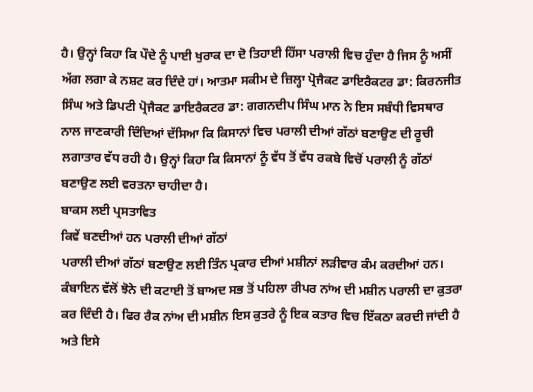ਹੈ। ਉਨ੍ਹਾਂ ਕਿਹਾ ਕਿ ਪੌਦੇ ਨੂੰ ਪਾਈ ਖੁਰਾਕ ਦਾ ਦੋ ਤਿਹਾਈ ਹਿੱਸਾ ਪਰਾਲੀ ਵਿਚ ਹੁੰਦਾ ਹੈ ਜਿਸ ਨੂੰ ਅਸੀਂ ਅੱਗ ਲਗਾ ਕੇ ਨਸ਼ਟ ਕਰ ਦਿੰਦੇ ਹਾਂ। ਆਤਮਾ ਸਕੀਮ ਦੇ ਜ਼ਿਲ੍ਹਾ ਪ੍ਰੋਜੈਕਟ ਡਾਇਰੈਕਟਰ ਡਾ: ਕਿਰਨਜੀਤ ਸਿੰਘ ਅਤੇ ਡਿਪਟੀ ਪ੍ਰੋਜੈਕਟ ਡਾਇਰੈਕਟਰ ਡਾ: ਗਗਨਦੀਪ ਸਿੰਘ ਮਾਨ ਨੇ ਇਸ ਸਬੰਧੀ ਵਿਸਥਾਰ ਨਾਲ ਜਾਣਕਾਰੀ ਦਿੰਦਿਆਂ ਦੱਸਿਆ ਕਿ ਕਿਸਾਨਾਂ ਵਿਚ ਪਰਾਲੀ ਦੀਆਂ ਗੱਠਾਂ ਬਣਾਉਣ ਦੀ ਰੂਚੀ ਲਗਾਤਾਰ ਵੱਧ ਰਹੀ ਹੈ। ਉਨ੍ਹਾਂ ਕਿਹਾ ਕਿ ਕਿਸਾਨਾਂ ਨੂੰ ਵੱਧ ਤੋਂ ਵੱਧ ਰਕਬੇ ਵਿਚੋਂ ਪਰਾਲੀ ਨੂੰ ਗੱਠਾਂ ਬਣਾਉਣ ਲਈ ਵਰਤਨਾ ਚਾਹੀਦਾ ਹੈ।
ਬਾਕਸ ਲਈ ਪ੍ਰਸਤਾਵਿਤ
ਕਿਵੇਂ ਬਣਦੀਆਂ ਹਨ ਪਰਾਲੀ ਦੀਆਂ ਗੱਠਾਂ
ਪਰਾਲੀ ਦੀਆਂ ਗੱਠਾਂ ਬਣਾਉਣ ਲਈ ਤਿੰਨ ਪ੍ਰਕਾਰ ਦੀਆਂ ਮਸ਼ੀਨਾਂ ਲੜੀਵਾਰ ਕੰਮ ਕਰਦੀਆਂ ਹਨ। ਕੰਬਾਇਨ ਵੱਲੋਂ ਝੋਨੇ ਦੀ ਕਟਾਈ ਤੋਂ ਬਾਅਦ ਸਭ ਤੋਂ ਪਹਿਲਾ ਰੀਪਰ ਨਾਂਅ ਦੀ ਮਸ਼ੀਨ ਪਰਾਲੀ ਦਾ ਕੁਤਰਾ ਕਰ ਦਿੰਦੀ ਹੈ। ਫਿਰ ਰੈਕ ਨਾਂਅ ਦੀ ਮਸ਼ੀਨ ਇਸ ਕੁਤਰੇ ਨੂੰ ਇਕ ਕਤਾਰ ਵਿਚ ਇੱਕਠਾ ਕਰਦੀ ਜਾਂਦੀ ਹੈ ਅਤੇ ਇਸੇ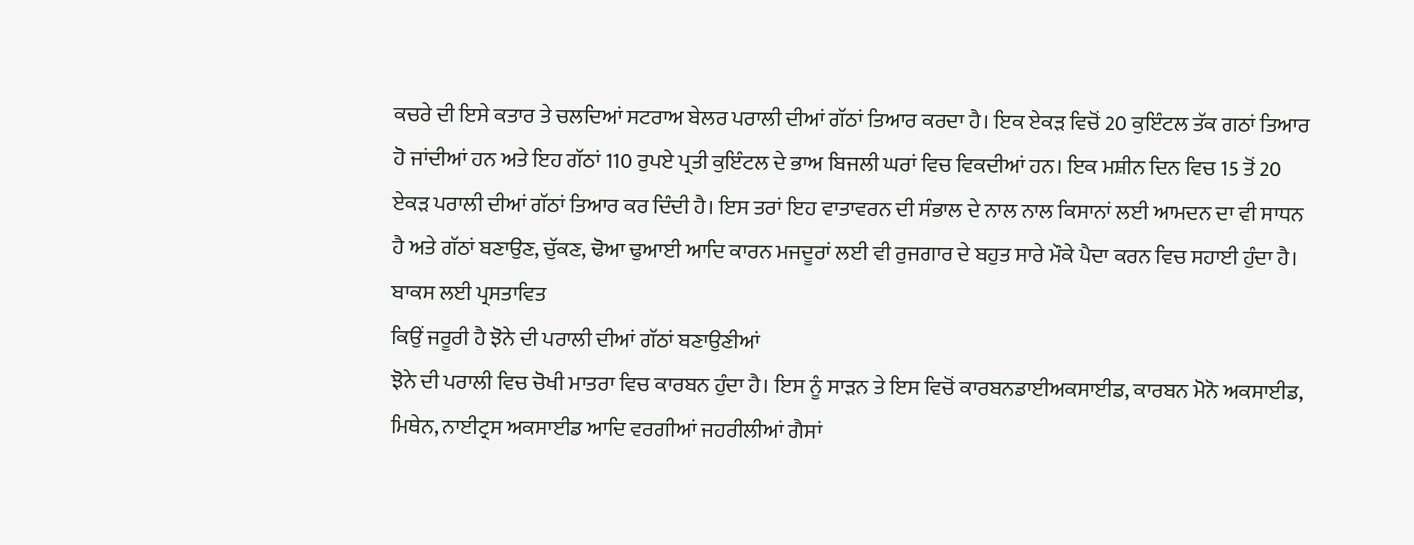ਕਚਰੇ ਦੀ ਇਸੇ ਕਤਾਰ ਤੇ ਚਲਦਿਆਂ ਸਟਰਾਅ ਬੇਲਰ ਪਰਾਲੀ ਦੀਆਂ ਗੱਠਾਂ ਤਿਆਰ ਕਰਦਾ ਹੈ। ਇਕ ਏਕੜ ਵਿਚੋਂ 20 ਕੁਇੰਟਲ ਤੱਕ ਗਠਾਂ ਤਿਆਰ ਹੋ ਜਾਂਦੀਆਂ ਹਨ ਅਤੇ ਇਹ ਗੱਠਾਂ 110 ਰੁਪਏ ਪ੍ਰਤੀ ਕੁਇੰਟਲ ਦੇ ਭਾਅ ਬਿਜਲੀ ਘਰਾਂ ਵਿਚ ਵਿਕਦੀਆਂ ਹਨ। ਇਕ ਮਸ਼ੀਨ ਦਿਨ ਵਿਚ 15 ਤੋਂ 20 ਏਕੜ ਪਰਾਲੀ ਦੀਆਂ ਗੱਠਾਂ ਤਿਆਰ ਕਰ ਦਿੰਦੀ ਹੈ। ਇਸ ਤਰਾਂ ਇਹ ਵਾਤਾਵਰਨ ਦੀ ਸੰਭਾਲ ਦੇ ਨਾਲ ਨਾਲ ਕਿਸਾਨਾਂ ਲਈ ਆਮਦਨ ਦਾ ਵੀ ਸਾਧਨ ਹੈ ਅਤੇ ਗੱਠਾਂ ਬਣਾਉਣ, ਚੁੱਕਣ, ਢੋਆ ਢੁਆਈ ਆਦਿ ਕਾਰਨ ਮਜਦੂਰਾਂ ਲਈ ਵੀ ਰੁਜਗਾਰ ਦੇ ਬਹੁਤ ਸਾਰੇ ਮੌਕੇ ਪੈਦਾ ਕਰਨ ਵਿਚ ਸਹਾਈ ਹੁੰਦਾ ਹੈ।
ਬਾਕਸ ਲਈ ਪ੍ਰਸਤਾਵਿਤ
ਕਿਉਂ ਜਰੂਰੀ ਹੈ ਝੋਨੇ ਦੀ ਪਰਾਲੀ ਦੀਆਂ ਗੱਠਾਂ ਬਣਾਉਣੀਆਂ
ਝੋਨੇ ਦੀ ਪਰਾਲੀ ਵਿਚ ਚੋਖੀ ਮਾਤਰਾ ਵਿਚ ਕਾਰਬਨ ਹੁੰਦਾ ਹੈ। ਇਸ ਨੂੰ ਸਾੜਨ ਤੇ ਇਸ ਵਿਚੋਂ ਕਾਰਬਨਡਾਈਅਕਸਾਈਡ, ਕਾਰਬਨ ਮੋਨੋ ਅਕਸਾਈਡ, ਮਿਥੇਨ, ਨਾਈਟ੍ਰਸ ਅਕਸਾਈਡ ਆਦਿ ਵਰਗੀਆਂ ਜਹਰੀਲੀਆਂ ਗੈਸਾਂ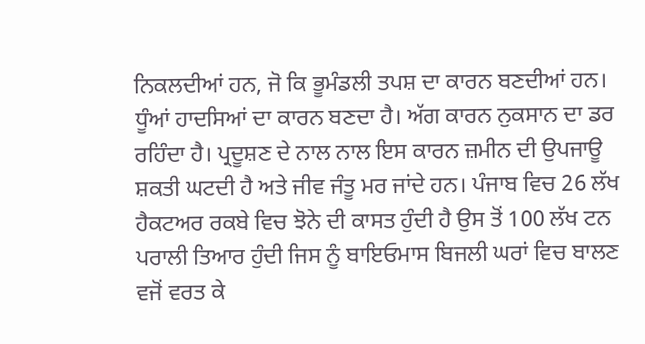ਨਿਕਲਦੀਆਂ ਹਨ, ਜੋ ਕਿ ਭੂਮੰਡਲੀ ਤਪਸ਼ ਦਾ ਕਾਰਨ ਬਣਦੀਆਂ ਹਨ। ਧੂੰਆਂ ਹਾਦਸਿਆਂ ਦਾ ਕਾਰਨ ਬਣਦਾ ਹੈ। ਅੱਗ ਕਾਰਨ ਨੁਕਸਾਨ ਦਾ ਡਰ ਰਹਿੰਦਾ ਹੈ। ਪ੍ਰਦੂਸ਼ਣ ਦੇ ਨਾਲ ਨਾਲ ਇਸ ਕਾਰਨ ਜ਼ਮੀਨ ਦੀ ਉਪਜਾਊ ਸ਼ਕਤੀ ਘਟਦੀ ਹੈ ਅਤੇ ਜੀਵ ਜੰਤੂ ਮਰ ਜਾਂਦੇ ਹਨ। ਪੰਜਾਬ ਵਿਚ 26 ਲੱਖ ਹੈਕਟਅਰ ਰਕਬੇ ਵਿਚ ਝੋਨੇ ਦੀ ਕਾਸਤ ਹੁੰਦੀ ਹੈ ਉਸ ਤੋਂ 100 ਲੱਖ ਟਨ ਪਰਾਲੀ ਤਿਆਰ ਹੁੰਦੀ ਜਿਸ ਨੂੰ ਬਾਇਓਮਾਸ ਬਿਜਲੀ ਘਰਾਂ ਵਿਚ ਬਾਲਣ ਵਜੋਂ ਵਰਤ ਕੇ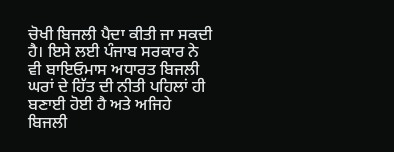ਚੋਖੀ ਬਿਜਲੀ ਪੈਦਾ ਕੀਤੀ ਜਾ ਸਕਦੀ ਹੈ। ਇਸੇ ਲਈ ਪੰਜਾਬ ਸਰਕਾਰ ਨੇ ਵੀ ਬਾਇਓਮਾਸ ਅਧਾਰਤ ਬਿਜਲੀ ਘਰਾਂ ਦੇ ਹਿੱਤ ਦੀ ਨੀਤੀ ਪਹਿਲਾਂ ਹੀ ਬਣਾਈ ਹੋਈ ਹੈ ਅਤੇ ਅਜਿਹੇ ਬਿਜਲੀ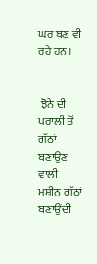ਘਰ ਬਣ ਵੀ ਰਹੇ ਹਨ।


 ਝੋਨੇ ਦੀ ਪਰਾਲੀ ਤੋਂ ਗੱਠਾਂ ਬਣਾਉਣ ਵਾਲੀ ਮਸ਼ੀਨ ਗੱਠਾਂ ਬਣਾਉਂਦੀ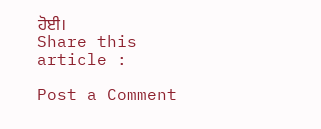ਹੋਈ।
Share this article :

Post a Comment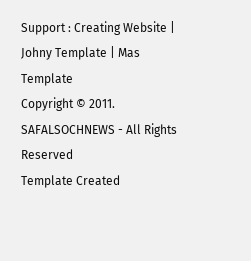Support : Creating Website | Johny Template | Mas Template
Copyright © 2011. SAFALSOCHNEWS - All Rights Reserved
Template Created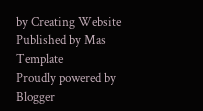by Creating Website Published by Mas Template
Proudly powered by Blogger